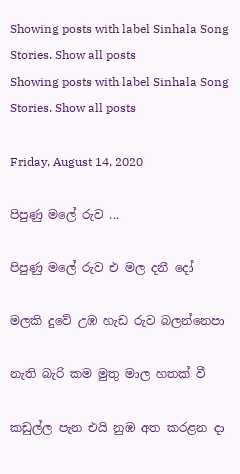Showing posts with label Sinhala Song Stories. Show all posts
Showing posts with label Sinhala Song Stories. Show all posts

Friday, August 14, 2020

පිපුණු මලේ රුව ...

පිපුණු මලේ රුව එ මල දනී දෝ

මලකි දුවේ උඹ හැඩ රුව බලන්නෙපා

නැති බැරි කම මුතු මාල හතක් වී

කඩුල්ල පැන එයි නුඹ අත කරළන දා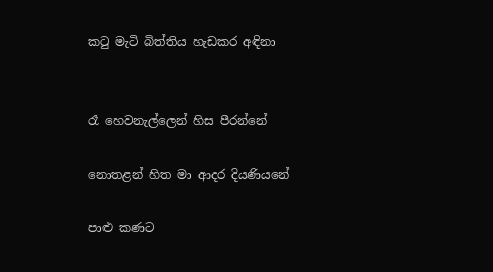කටු මැටි බිත්තිය හැඩකර අඳිනා


රෑ හෙවනැල්ලෙන් හිස පීරන්නේ

නොතළන් හිත මා ආදර දියණියනේ

පාළු කණට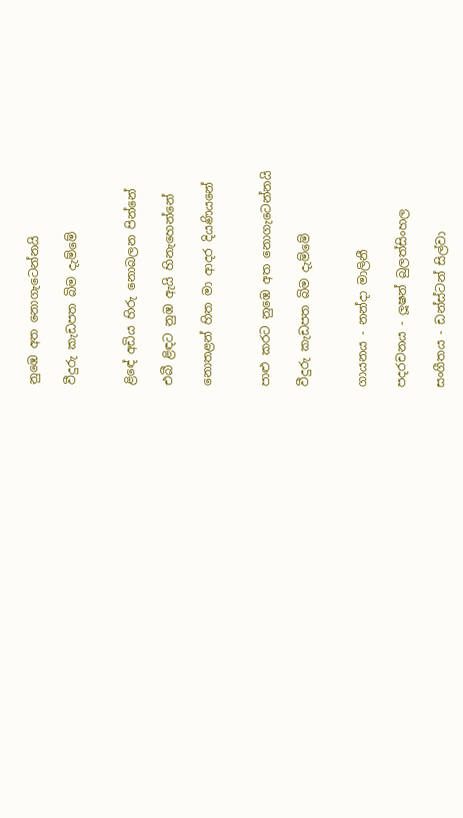නුඹෙ අත නොගැටෙන්නයි

වීදුරු කැඩපත බිම දැම්මේ


ළිඳේ අඩිය හිරු නොබලන පින්නේ

එබී ළිඳට නුඹ ඇයි හිනැහෙන්නේ

නොතළන් හිත මා ආදර දියණියනේ


පාළු කරට නුඹෙ අත නොගැටෙන්නයි

වීදුරු කැඩපත බිම දැම්මේ


ගායනය - නන්දා මාලිනී

පදරචනය - ලූෂන් බුලත්සිංහල

සංගීතය - ඩන්ස්ටන් සිල්වා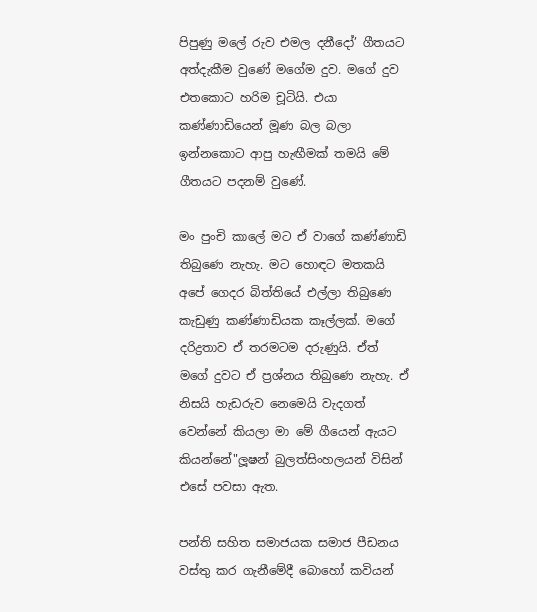පිපුණු මලේ රුව එමල දනීදෝ’ ගීතයට අත්දැකීම වුණේ මගේම දුව. මගේ දුව එතකොට හරිම චූටියි. එයා කණ්ණාඩියෙන් මූණ බල බලා ඉන්නකොට ආපු හැඟීමක් තමයි මේ ගීතයට පදනම් වුණේ.

මං පුංචි කාලේ මට ඒ වාගේ කණ්ණාඩි තිබුණෙ නැහැ. මට හොඳට මතකයි අපේ ගෙදර බිත්තියේ එල්ලා තිබුණෙ කැඩුණු කණ්ණාඩියක කෑල්ලක්. මගේ දරිද්‍රතාව ඒ තරමටම දරුණුයි. ඒත් මගේ දුවට ඒ ප්‍රශ්නය තිබුණෙ නැහැ. ඒ නිසයි හැඩරුව නෙමෙයි වැදගත් වෙන්නේ කියලා මා මේ ගීයෙන් ඇයට කියන්නේ"ලූෂන් බුලත්සිංහලයන් විසින් එසේ පවසා ඇත.

පන්ති සහිත සමාජයක සමාජ පීඩනය වස්තු කර ගැනීමේදී බොහෝ කවියන්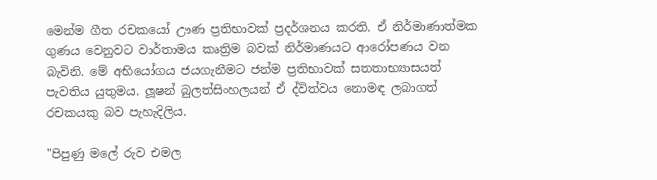මෙන්ම ගීත රචකයෝ ඌණ ප්‍රතිභාවක් ප්‍රදර්ශනය කරති. ඒ නිර්මාණාත්මක ගුණය වෙනුවට වාර්තාමය කෘත්‍රිම බවක් නිර්මාණයට ආරෝපණය වන බැවිනි. මේ අභියෝගය ජයගැනීමට ජන්ම ප්‍රතිභාවක් සතතාභ්‍යාසයත් පැවතිය යුතුමය. ලූෂන් බුලත්සිංහලයන් ඒ ද්විත්වය නොමඳ ලබාගත් රචකයකු බව පැහැදිලිය.

"පිපුණු මලේ රුව එමල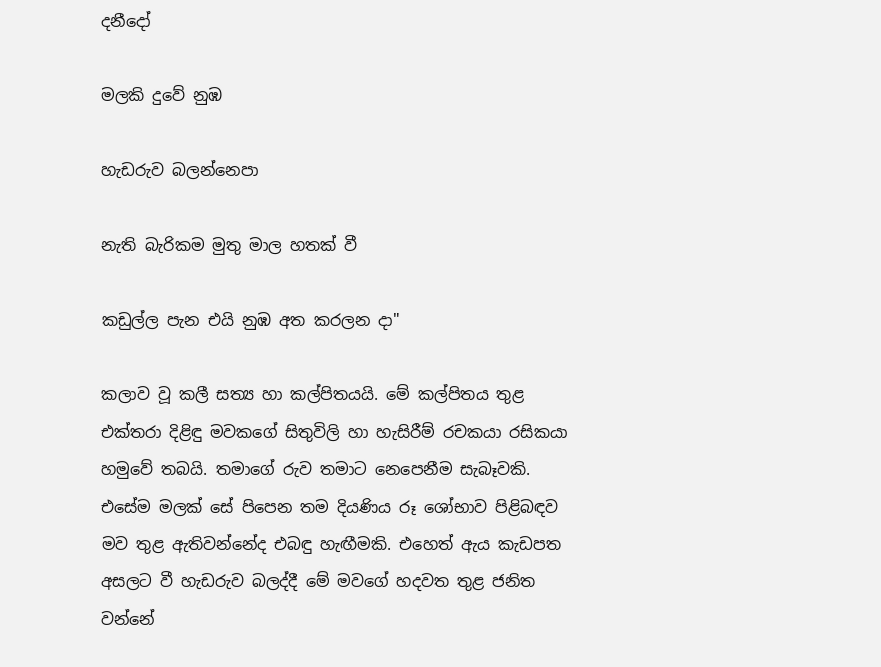දනීදෝ

මලකි දුවේ නුඹ

හැඩරුව බලන්නෙපා

නැති බැරිකම මුතු මාල හතක් වී

කඩුල්ල පැන එයි නුඹ අත කරලන දා"

කලාව වූ කලී සත්‍ය හා කල්පිතයයි. මේ කල්පිතය තුළ එක්තරා දිළිඳු මවකගේ සිතුවිලි හා හැසිරීම් රචකයා රසිකයා හමුවේ තබයි. තමාගේ රුව තමාට නෙපෙනීම සැබෑවකි. එසේම මලක් සේ පිපෙන තම දියණිය රූ ශෝභාව පිළිබඳව මව තුළ ඇතිවන්නේද එබඳු හැඟීමකි. එහෙත් ඇය කැඩපත අසලට වී හැඩරුව බලද්දී මේ මවගේ හදවත තුළ ජනිත වන්නේ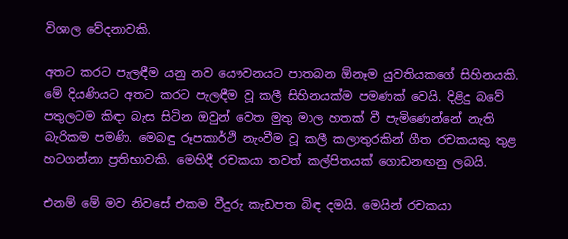විශාල වේදනාවකි.

අතට කරට පැලඳීම යනු නව යෞවනයට පාතබන ඕනෑම යුවතියකගේ සිහිනයකි. මේ දියණියට අතට කරට පැලඳීම වූ කලී සිහිනයක්ම පමණක් වෙයි. දිළිදු බවේ පතුලටම කිඳා බැස සිටින ඔවුන් වෙත මුතු මාල හතක් වී පැමිණෙන්නේ නැති බැරිකම පමණි. මෙබඳු රූපකාර්ථි නැංවීම වූ කලී කලාතුරකින් ගීත රචකයකු තුළ හටගන්නා ප්‍රතිභාවකි. මෙහිදී රචකයා තවත් කල්පිතයක් ගොඩනඟනු ලබයි.

එනම් මේ මව නිවසේ එකම වීදුරු කැඩපත බිඳ දමයි. මෙයින් රචකයා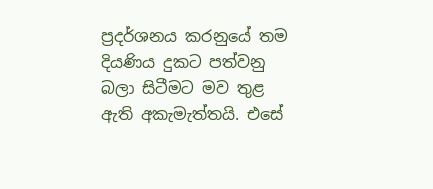ප්‍රදර්ශනය කරනුයේ තම දියණිය දුකට පත්වනු බලා සිටීමට මව තුළ ඇති අකැමැත්තයි. එසේ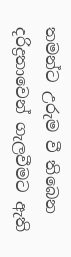තමන්ට උරුම වී තිබෙන දරිද්‍රතාවෙන් ගැලවීමට ඇති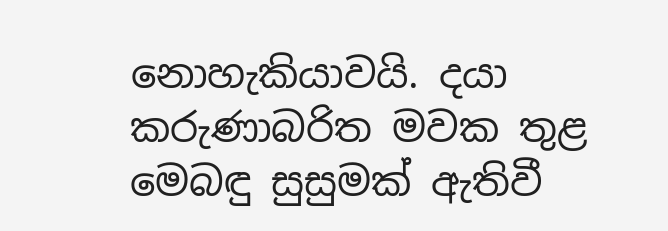නොහැකියාවයි. දයා කරුණාබරිත මවක තුළ මෙබඳු සුසුමක් ඇතිවී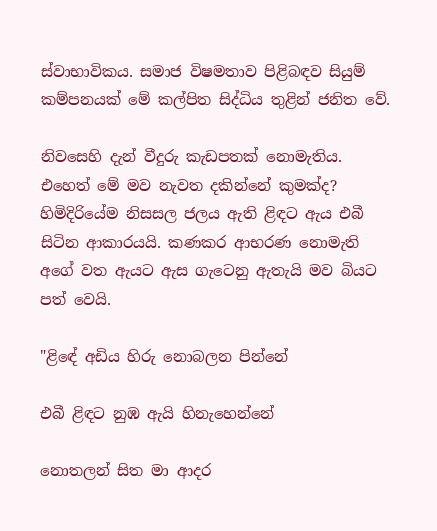ස්වාභාවිකය. සමාජ විෂමතාව පිළිබඳව සියුම් කම්පනයක් මේ කල්පිත සිද්ධිය තුළින් ජනිත වේ.

නිවසෙහි දැන් වීදුරු කැඩපතක් නොමැතිය. එහෙත් මේ මව නැවත දකින්නේ කුමක්ද? හිමිදිරියේම නිසසල ජලය ඇති ළිඳට ඇය එබී සිටින ආකාරයයි. කණකර ආභරණ නොමැති අගේ වත ඇයට ඇස ගැටෙනු ඇතැයි මව බියට පත් වෙයි.

"ළිඳේ අඩිය හිරු නොබලන පින්නේ

එබී ළිඳට නුඹ ඇයි හිනැහෙන්නේ

නොතලන් සිත මා ආදර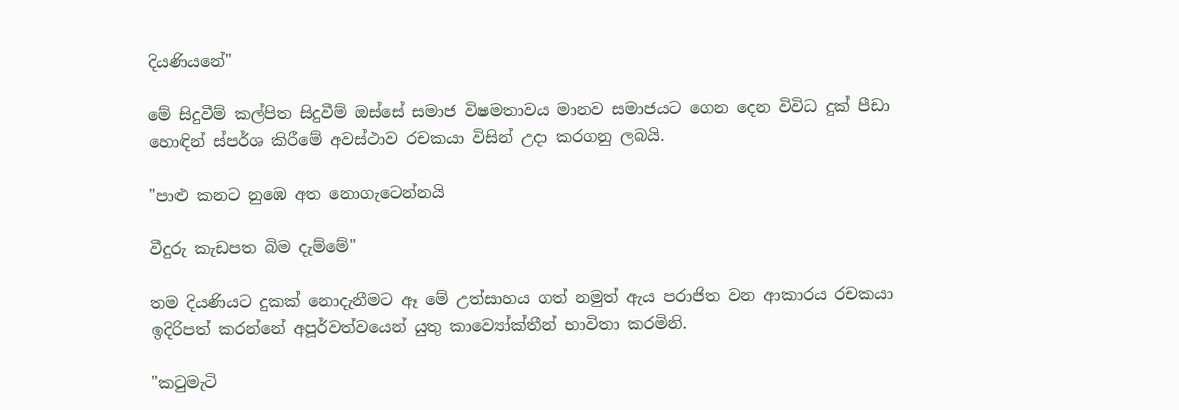දියණියනේ"

මේ සිදුවීම් කල්පිත සිදුවීම් ඔස්සේ සමාජ විෂමතාවය මානව සමාජයට ගෙන දෙන විවිධ දුක් පීඩා හොඳින් ස්පර්ශ කිරීමේ අවස්ථාව රචකයා විසින් උදා කරගනු ලබයි.

"පාළු කනට නුඹෙ අත නොගැටෙන්නයි

වීදුරු කැඩපත බිම දැම්මේ"

තම දියණියට දුකක් නොදැනීමට ඈ මේ උත්සාහය ගත් නමුත් ඇය පරාජිත වන ආකාරය රචකයා ඉදිරිපත් කරන්නේ අපූර්වත්වයෙන් යුතු කාව්‍යෝක්තීන් භාවිතා කරමිනි.

"කටුමැටි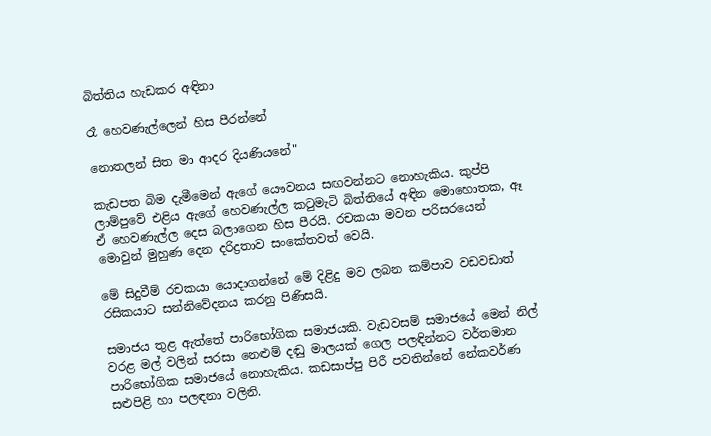බිත්තිය හැඩකර අඳිනා

රෑ හෙවණැල්ලෙන් හිස පීරන්නේ

නොතලන් සිත මා ආදර දියණියනේ"

කැඩපත බිම දැමීමෙන් ඇගේ යෞවනය සඟවන්නට නොහැකිය. කුප්පි ලාම්පුවේ එළිය ඇගේ හෙවණැල්ල කටුමැටි බිත්තියේ අඳින මොහොතක, ඈ ඒ හෙවණැල්ල දෙස බලාගෙන හිස පීරයි. රචකයා මවන පරිසරයෙන් මොවුන් මුහුණ දෙන දරිද්‍රතාව සංකේතවත් වෙයි.

මේ සිදුවීම් රචකයා යොදාගන්නේ මේ දිළිදු මව ලබන කම්පාව වඩවඩාත් රසිකයාට සන්නිවේදනය කරනු පිණිසයි.

සමාජය තුළ ඇත්තේ පාරිභෝගික සමාජයකි. වැඩවසම් සමාජයේ මෙන් නිල් වරළ මල් වලින් සරසා නෙළුම් දඬු මාලයක් ගෙල පලඳින්නට වර්තමාන පාරිභෝගික සමාජයේ නොහැකිය. කඩසාප්පු පිරී පවතින්නේ නේකවර්ණ සළුපිළි හා පලඳනා වලිනි.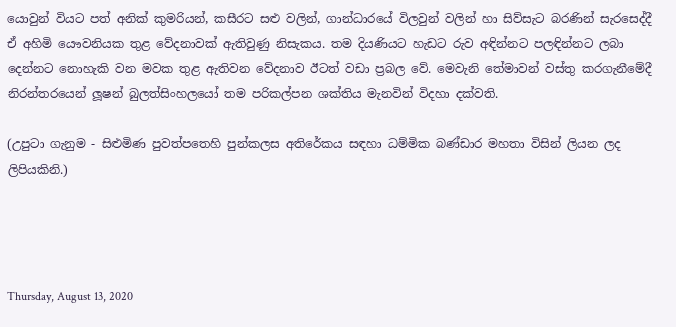යොවුන් වියට පත් අනික් කුමරියන්, කසීරට සළු වලින්, ගාන්ධාරයේ විලවුන් වලින් හා සිව්සැට බරණින් සැරසෙද්දී ඒ අහිමි යෞවනියක තුළ වේදනාවක් ඇතිවුණු නිසැකය. තම දියණියට හැඩට රුව අඳින්නට පලඳින්නට ලබා දෙන්නට නොහැකි වන මවක තුළ ඇතිවන වේදනාව ඊටත් වඩා ප්‍රබල වේ. මෙවැනි තේමාවන් වස්තු කරගැනීමේදී නිරන්තරයෙන් ලූෂන් බුලත්සිංහලයෝ තම පරිකල්පන ශක්තිය මැනවින් විදහා දක්වති.

(උපුටා ගැනුම - සිළුමිණ පුවත්පතෙහි පුන්කලස අතිරේකය සඳහා ධම්මික බණ්ඩාර මහතා විසින් ලියන ලද ලිපියකිනි.)




Thursday, August 13, 2020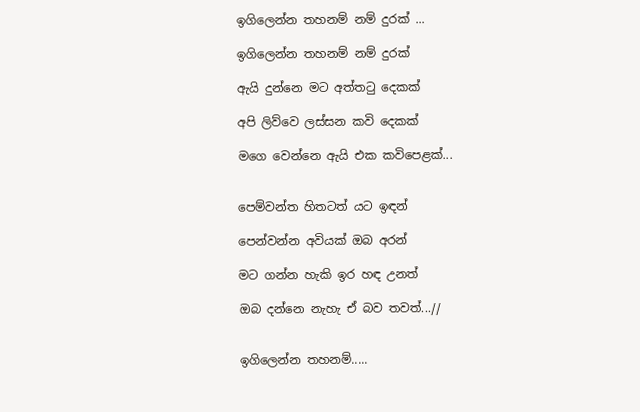ඉගිලෙන්න තහනම් නම් දුරක් ...

ඉගිලෙන්න තහනම් නම් දුරක්‌

ඇයි දුන්නෙ මට අත්තටු දෙකක්‌

අපි ලිව්වෙ ලස්‌සන කවි දෙකක්‌

මගෙ වෙන්නෙ ඇයි එක කවිපෙළක්‌...


පෙම්වන්ත හිතටත් යට ඉඳන්

පෙන්වන්න අවියක්‌ ඔබ අරන්

මට ගන්න හැකි ඉර හඳ උනත්

ඔබ දන්නෙ නැහැ ඒ බව තවත්...//


ඉගිලෙන්න තහනම්.....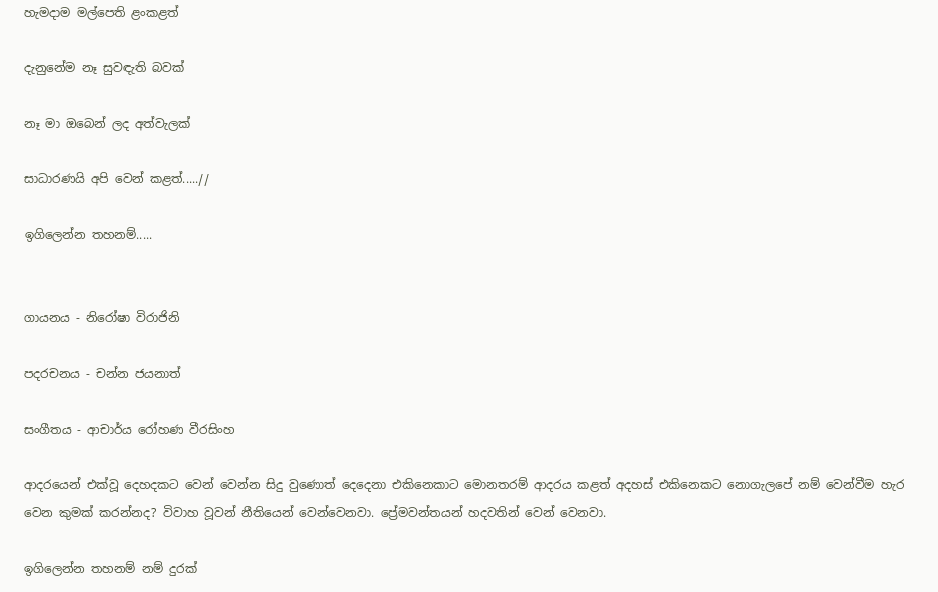හැමදාම මල්පෙති ළංකළත්

දැනුනේම නෑ සුවඳැති බවක්‌

නෑ මා ඔබෙන් ලද අත්වැලක්‌

සාධාරණයි අපි වෙන් කළත්.....//

ඉගිලෙන්න තහනම්.....


ගායනය - නිරෝෂා විරාජිනි

පදරචනය - චන්න ජයනාත්

සංගීතය - ආචාර්ය රෝහණ වීරසිංහ

ආදරයෙන් එක්‌වූ දෙහදකට වෙන් වෙන්න සිදු වුණොත් දෙදෙනා එකිනෙකාට මොනතරම් ආදරය කළත් අදහස්‌ එකිනෙකට නොගැලපේ නම් වෙන්වීම හැර වෙන කුමක්‌ කරන්නද? විවාහ වූවන් නීතියෙන් වෙන්වෙනවා. ප්‍රේමවන්තයන් හදවතින් වෙන් වෙනවා.

ඉගිලෙන්න තහනම් නම් දුරක්‌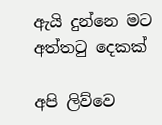ඇයි දුන්නෙ මට අත්තටු දෙකක්‌

අපි ලිව්වෙ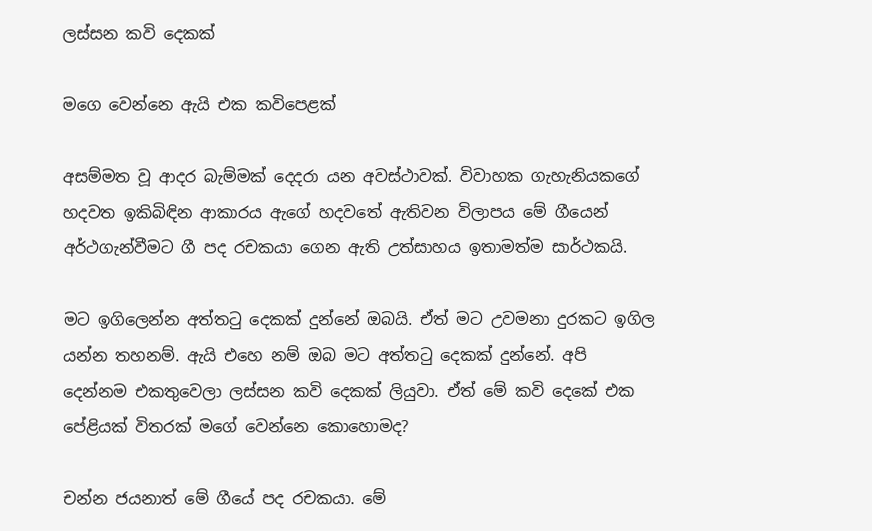ලස්‌සන කවි දෙකක්‌

මගෙ වෙන්නෙ ඇයි එක කවිපෙළක්‌

අසම්මත වූ ආදර බැම්මක්‌ දෙදරා යන අවස්‌ථාවක්‌. විවාහක ගැහැනියකගේ හදවත ඉකිබිඳින ආකාරය ඇගේ හදවතේ ඇතිවන විලාපය මේ ගීයෙන් අර්ථගැන්වීමට ගී පද රචකයා ගෙන ඇති උත්සාහය ඉතාමත්ම සාර්ථකයි.

මට ඉගිලෙන්න අත්තටු දෙකක්‌ දුන්නේ ඔබයි. ඒත් මට උවමනා දුරකට ඉගිල යන්න තහනම්. ඇයි එහෙ නම් ඔබ මට අත්තටු දෙකක්‌ දුන්නේ. අපි දෙන්නම එකතුවෙලා ලස්‌සන කවි දෙකක්‌ ලියුවා. ඒත් මේ කවි දෙකේ එක පේළියක්‌ විතරක්‌ මගේ වෙන්නෙ කොහොමද?

චන්න ජයනාත් මේ ගීයේ පද රචකයා. මේ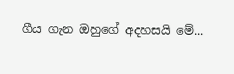ගීය ගැන ඔහුගේ අදහසයි මේ...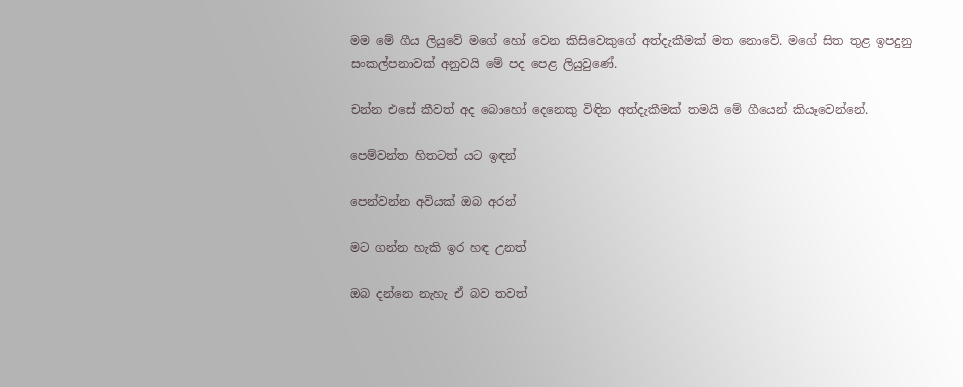මම මේ ගීය ලියුවේ මගේ හෝ වෙන කිසිවෙකුගේ අත්දැකීමක්‌ මත නොවේ. මගේ සිත තුළ ඉපදුනු සංකල්පනාවක්‌ අනුවයි මේ පද පෙළ ලියුවුණේ.

චන්න එසේ කීවත් අද බොහෝ දෙනෙකු විඳින අත්දැකීමක්‌ තමයි මේ ගීයෙන් කියෑවෙන්නේ.

පෙම්වන්ත හිතටත් යට ඉඳන්

පෙන්වන්න අවියක්‌ ඔබ අරන්

මට ගන්න හැකි ඉර හඳ උනත්

ඔබ දන්නෙ නැහැ ඒ බව තවත්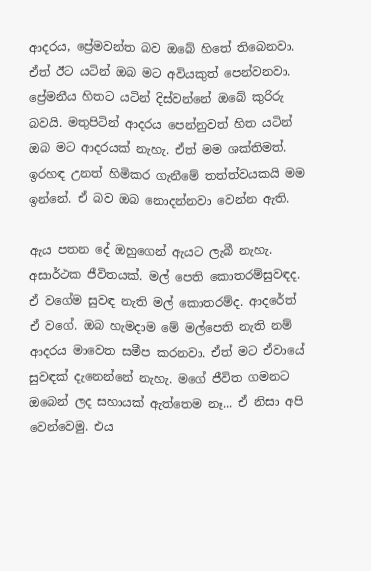ආදරය, ප්‍රේමවන්ත බව ඔබේ හිතේ තිබෙනවා. ඒත් ඊට යටින් ඔබ මට අවියකුත් පෙන්වනවා. ප්‍රේමනීය හිතට යටින් දිස්‌වන්නේ ඔබේ කුරිරු බවයි. මතුපිටින් ආදරය පෙන්නුවත් හිත යටින් ඔබ මට ආදරයක්‌ නැහැ. ඒත් මම ශක්‌තිමත්. ඉරහඳ උනත් හිමිකර ගැනීමේ තත්ත්වයකයි මම ඉන්නේ. ඒ බව ඔබ නොදන්නවා වෙන්න ඇති.

ඇය පතන දේ ඔහුගෙන් ඇයට ලැබී නැහැ. අසාර්ථක ජීවිතයක්‌. මල් පෙති කොතරම්සුවඳද. ඒ වගේම සුවඳ නැති මල් කොතරම්ද. ආදරේත් ඒ වගේ. ඔබ හැමදාම මේ මල්පෙති නැති නම් ආදරය මාවෙත සමීප කරනවා. ඒත් මට ඒවායේ සුවඳක්‌ දැනෙන්නේ නැහැ. මගේ ජීවිත ගමනට ඔබෙන් ලද සහායක්‌ ඇත්තෙම නෑ... ඒ නිසා අපි වෙන්වෙමු. එය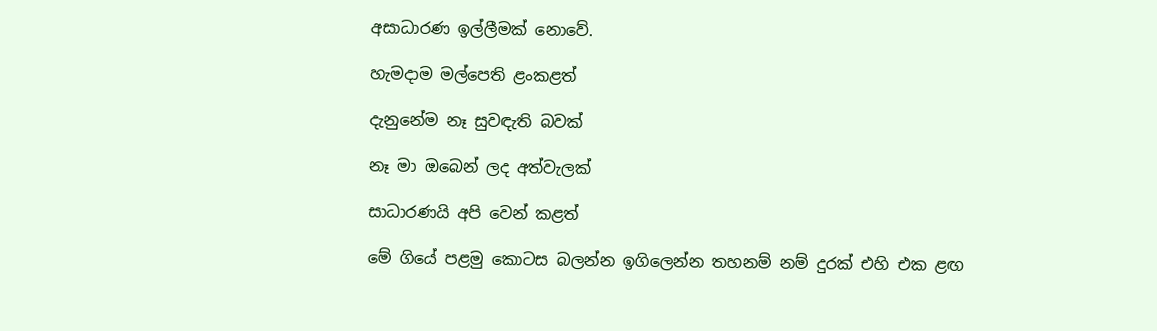අසාධාරණ ඉල්ලීමක්‌ නොවේ.

හැමදාම මල්පෙති ළංකළත්

දැනුනේම නෑ සුවඳැති බවක්‌

නෑ මා ඔබෙන් ලද අත්වැලක්‌

සාධාරණයි අපි වෙන් කළත්

මේ ගියේ පළමු කොටස බලන්න ඉගිලෙන්න තහනම් නම් දුරක්‌ එහි එක ළඟ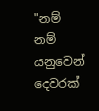"නම් නම් යනුවෙන් දෙවරක්‌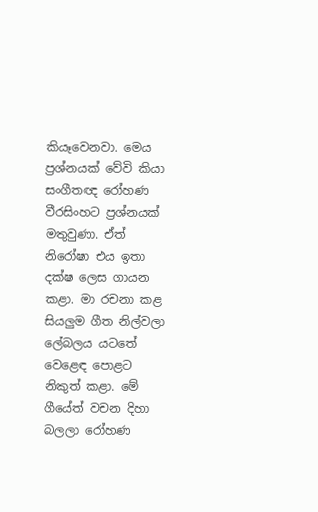කියෑවෙනවා. මෙය ප්‍රශ්නයක්‌ වේවි කියා සංගීතඥ රෝහණ වීරසිංහට ප්‍රශ්නයක්‌ මතුවුණා. ඒත් නිරෝෂා එය ඉතා දක්‌ෂ ලෙස ගායන කළා. මා රචනා කළ සියලුම ගීත නිල්වලා ලේබලය යටතේ වෙළෙඳ පොළට නිකුත් කළා. මේ ගීයේත් වචන දිහා බලලා රෝහණ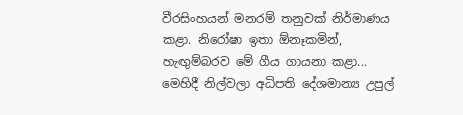වීරසිංහයන් මනරම් තනුවක්‌ නිර්මාණය කළා. නිරෝෂා ඉතා ඕනෑකමින්, හැඟුම්බරව මේ ගීය ගායනා කළා... මෙහිදී නිල්වලා අධිපති දේශමාන්‍ය උපුල්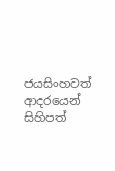ජයසිංහවත් ආදරයෙන් සිහිපත්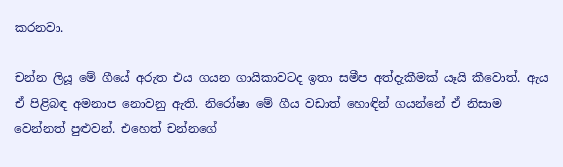කරනවා.

චන්න ලියූ මේ ගීයේ අරුත එය ගයන ගායිකාවටද ඉතා සමීප අත්දැකීමක්‌ යෑයි කීවොත්. ඇය ඒ පිළිබඳ අමනාප නොවනු ඇති. නිරෝෂා මේ ගීය වඩාත් හොඳින් ගයන්නේ ඒ නිසාම වෙන්නත් පුළුවන්. එහෙත් චන්නගේ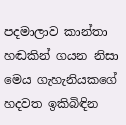පදමාලාව කාන්තා හඬකින් ගයන නිසා මෙය ගැහැනියකගේ හදවත ඉකිබිඳින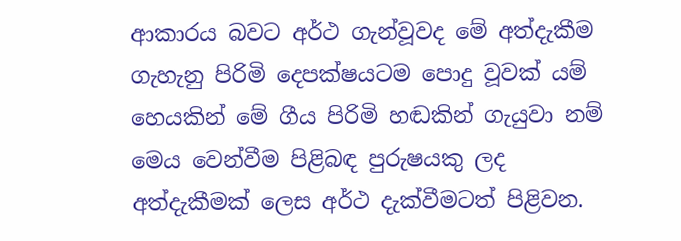ආකාරය බවට අර්ථ ගැන්වූවද මේ අත්දැකීම ගැහැනු පිරිමි දෙපක්‌ෂයටම පොදු වූවක්‌ යම් හෙයකින් මේ ගීය පිරිමි හඬකින් ගැයුවා නම් මෙය වෙන්වීම පිළිබඳ පුරුෂයකු ලද අත්දැකීමක්‌ ලෙස අර්ථ දැක්‌වීමටත් පිළිවන.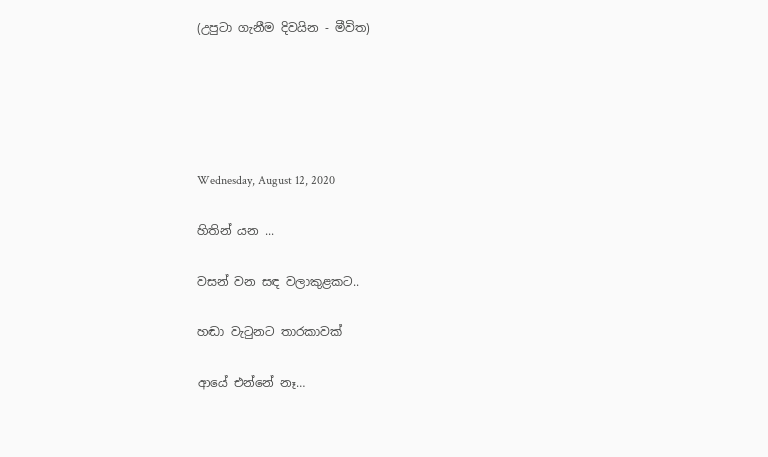(උපුටා ගැනීම දිවයින - මීවිත)





Wednesday, August 12, 2020

හිතින් යන ...

වසන් වන සඳ වලාකුළකට..

හඬා වැටුනට තාරකාවක්

ආයේ එන්නේ නෑ…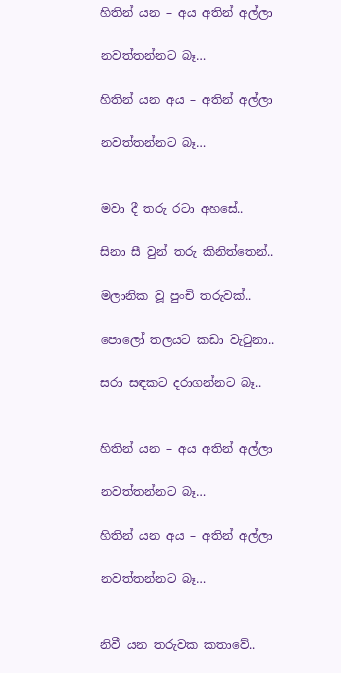හිතින් යන – අය අතින් අල්ලා

නවත්තන්නට බෑ…

හිතින් යන අය – අතින් අල්ලා

නවත්තන්නට බෑ…


මවා දී තරු රටා අහසේ..

සිනා සී වුන් තරු කිනිත්තෙන්..

මලානික වූ පුංචි තරුවක්..

පොලෝ තලයට කඩා වැටුනා..

සරා සඳකට දරාගන්නට බෑ..


හිතින් යන – අය අතින් අල්ලා

නවත්තන්නට බෑ…

හිතින් යන අය – අතින් අල්ලා

නවත්තන්නට බෑ…


නිවී යන තරුවක කතාවේ..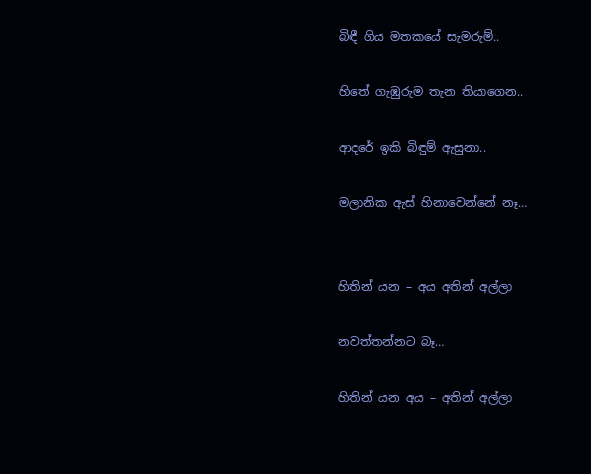බිඳී ගිය මතකයේ සැමරුම්..

හිතේ ගැඹුරුම තැන තියාගෙන..

ආදරේ ඉකි බිඳුම් ඇසුනා..

මලානික ඇස් හිනාවෙන්නේ නෑ…


හිතින් යන – අය අතින් අල්ලා

නවත්තන්නට බෑ…

හිතින් යන අය – අතින් අල්ලා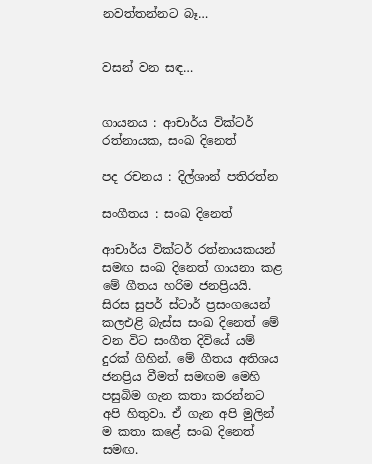නවත්තන්නට බෑ…


වසන් වන සඳ…


ගායනය : ආචාර්ය වික්ටර් රත්නායක, සංඛ දිනෙත්

පද රචනය : දිල්ශාන් පතිරත්න

සංගීතය : සංඛ දිනෙත්

ආචාර්ය වික්ටර් රත්නායකයන් සමඟ සංඛ දිනෙත් ගායනා කළ මේ ගීතය හරිම ජනප්‍රියයි. සිරස සුපර් ස්ටාර් ප්‍රසංගයෙන් කලඑළි බැස්ස සංඛ දිනෙත් මේ වන විට සංගීත දිවියේ යම් දුරක් ගිහින්. මේ ගීතය අතිශය ජනප්‍රිය වීමත් සමඟම මෙහි පසුබිම ගැන කතා කරන්නට අපි හිතුවා. ඒ ගැන අපි මුලින් ම කතා කළේ සංඛ දිනෙත් සමඟ.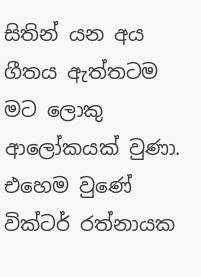සිතින් යන අය ගීතය ඇත්තටම මට ලොකු ආලෝකයක් වුණා. එහෙම වුණේ වික්ටර් රත්නායක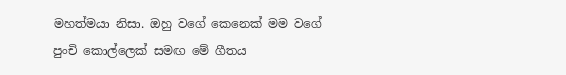මහත්මයා නිසා. ඔහු වගේ කෙනෙක් මම වගේ පුංචි කොල්ලෙක් සමඟ මේ ගීතය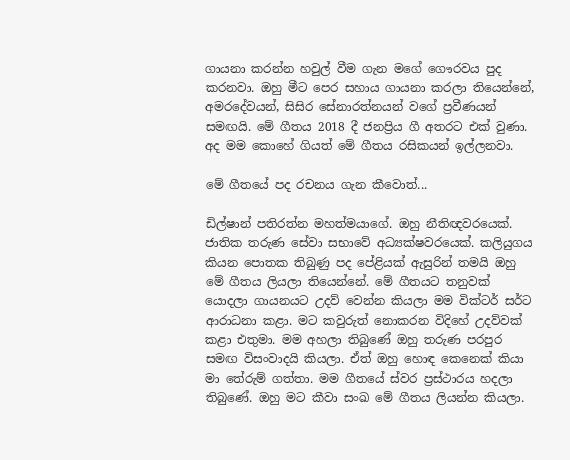ගායනා කරන්න හවුල් වීම ගැන මගේ ගෞරවය පුද කරනවා. ඔහු මීට පෙර සහාය ගායනා කරලා තියෙන්නේ, අමරදේවයන්, සිසිර සේනාරත්නයන් වගේ ප්‍රවීණයන් සමඟයි. මේ ගීතය 2018 දී ජනප්‍රිය ගී අතරට එක් වුණා. අද මම කොහේ ගියත් මේ ගීතය රසිකයන් ඉල්ලනවා.

මේ ගීතයේ පද රචනය ගැන කීවොත්...

ඩිල්ෂාන් පතිරත්න මහත්මයාගේ. ඔහු නීතිඥවරයෙක්. ජාතික තරුණ සේවා සභාවේ අධ්‍යක්ෂවරයෙක්. කලියුගය කියන පොතක තිබුණු පද පේළියක් ඇසුරින් තමයි ඔහු මේ ගීතය ලියලා තියෙන්නේ. මේ ගීතයට තනුවක් යොදලා ගායනයට උදව් වෙන්න කියලා මම වික්ටර් සර්ට ආරාධනා කළා. මට කවුරුත් නොකරන විදිහේ උදව්වක් කළා එතුමා. මම අහලා තිබුණේ ඔහු තරුණ පරපුර සමඟ විසංවාදයි කියලා. ඒත් ඔහු හොඳ කෙනෙක් කියා මා තේරුම් ගත්තා. මම ගීතයේ ස්වර ප්‍රස්ථාරය හදලා තිබුණේ. ඔහු මට කීවා සංඛ මේ ගීතය ලියන්න කියලා.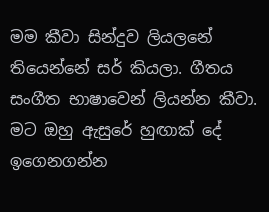මම කීවා සින්දුව ලියලනේ තියෙන්නේ සර් කියලා. ගීතය සංගීත භාෂාවෙන් ලියන්න කීවා. මට ඔහු ඇසුරේ හුඟාක් දේ ඉගෙනගන්න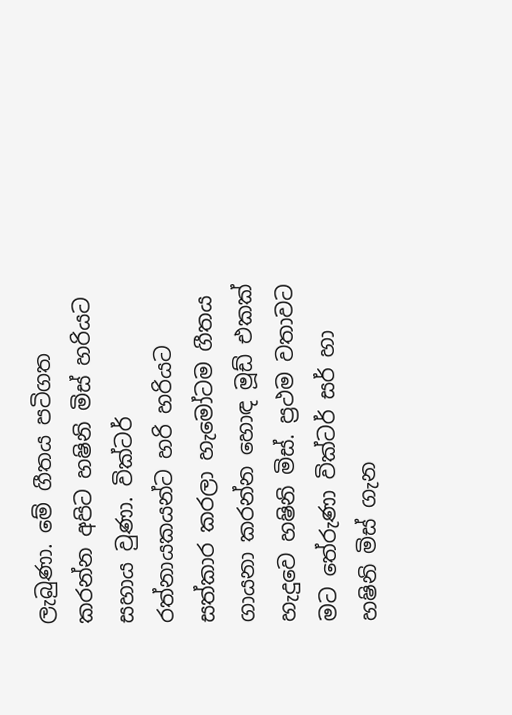ලැබුණා. මේ ගීතය පටිගත කරන්න අපිට හෂිනි මිස් හරියට සහාය වුණා. වික්ටර් රත්නායකයන්ට හරි හරියට සත්කාර කරලා හැමෝටම ගීතය ගායනා කරන්න හොඳ මූඩ් එකක් හැදුවෙ හෂිනි මිස්. ප්‍රථම වතාවට මට තේරුණා වික්ටර් සර් හා හෂිනි මිස් ගැන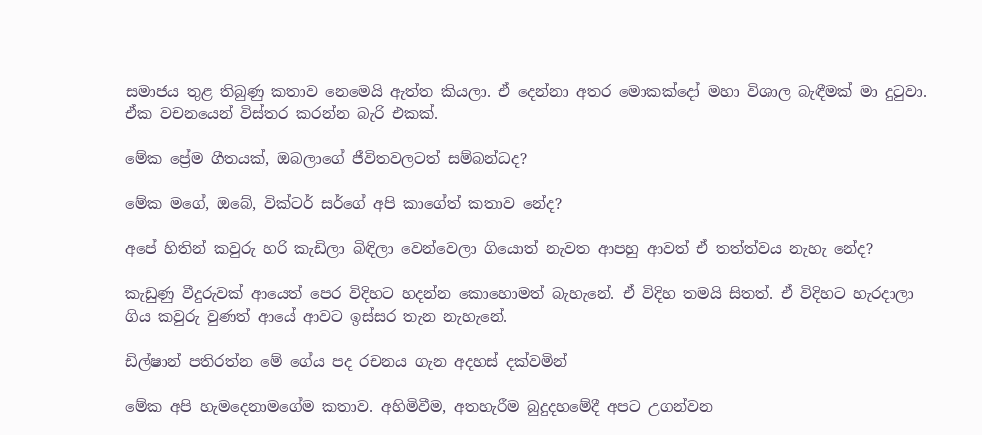සමාජය තුළ තිබුණු කතාව නෙමෙයි ඇත්ත කියලා. ඒ දෙන්නා අතර මොකක්දෝ මහා විශාල බැඳීමක් මා දුටුවා. ඒක වචනයෙන් විස්තර කරන්න බැරි එකක්.

මේක ප්‍රේම ගීතයක්, ඔබල‍ාගේ ජීවිතවලටත් සම්බන්ධද?

මේක මගේ, ඔබේ, වික්ටර් සර්ගේ අපි කාගේත් කතාව නේද?

අපේ හිතින් කවුරු හරි කැඩිලා බිඳිලා වෙන්වෙලා ගියොත් නැවත ආපහු ආවත් ඒ තත්ත්වය නැහැ නේද?

කැඩුණු වීදුරුවක් ආයෙත් පෙර විදිහට හදන්න කොහොමත් බැහැනේ. ඒ විදිහ තමයි සිතත්. ඒ විදිහට හැරදාලා ගිය කවුරු වුණත් ආයේ ආවට ඉස්සර තැන නැහැනේ.

ඩිල්ෂාන් පතිරත්න මේ ගේය පද රචනය ගැන අදහස් දක්වමින්

මේක අපි හැමදෙනාමගේම කතාව. අහිමිවීම, අතහැරීම බුදුදහමේදී අපට උගන්වන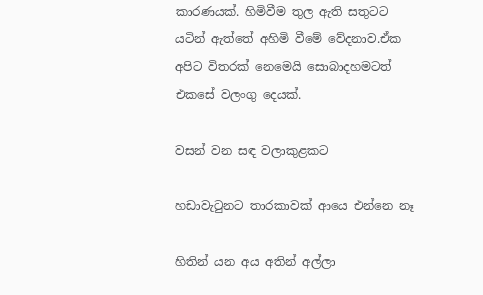කාරණයක්. හිමිවීම තුල ඇති සතුටට යටින් ඇත්තේ අහිමි වීමේ වේදනාව.ඒක අපිට විතරක් නෙමෙයි සොබාදහමටත් එකසේ වලංගු දෙයක්.

වසන් වන සඳ වලාකුළකට

හඩාවැටුනට තාරකාවක් ආයෙ එන්නෙ නෑ

හිතින් යන අය අතින් අල්ලා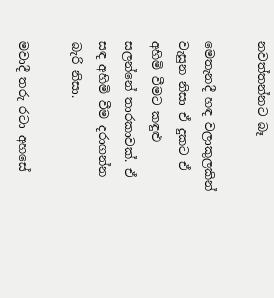නවත්තන්නට බෑ

මෙතැනදී හඳ වලාකුලකින් වැසුන නිසා ඒ දුකට ඒ අහිමි වීමට කඳුළු සලන්නේ තාරකාවක්. ඒ සඳ අහිමි වීම දරාගන්න බැරි නිසා.

මවාදී තරු රටා අහසේ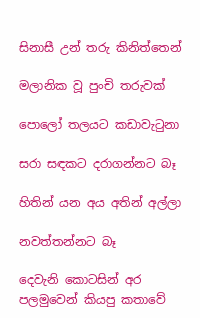සිනාසී උන් තරු කිනිත්තෙන්

මලානික වූ පුංචි තරුවක්

පොලෝ තලයට කඩාවැටුනා

සරා සඳකට දරාගන්නට බෑ

හිතින් යන අය අතින් අල්ලා

නවත්තන්නට බෑ

දෙවැනි කොටසින් අර පලමුවෙන් කියපු කතාවේ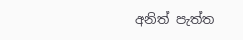අනිත් පැත්ත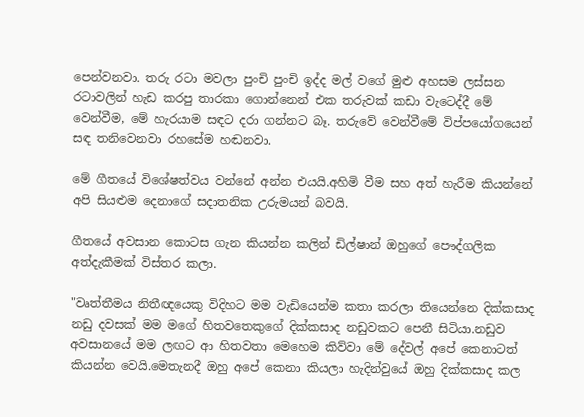පෙන්වනවා. තරු රටා මවලා පුංචි පුංචි ඉද්ද මල් වගේ මුළු අහසම ලස්සන රටාවලින් හැඩ කරපු තාරකා ගොන්නෙන් එක තරුවක් කඩා වැටෙද්දී මේ වෙන්වීම, මේ හැරයාම සඳට දරා ගන්නට බෑ. තරුවේ වෙන්වීමේ විප්පයෝගයෙන් සඳ තනිවෙනවා රහසේම හඬනවා.

මේ ගීතයේ විශේෂත්වය වන්නේ අන්න එයයි.අහිමි වීම සහ අත් හැරීම කියන්නේ අපි සියළුම දෙනාගේ සදාතනික උරුමයන් බවයි.

ගීතයේ අවසාන කොටස ගැන කියන්න කලින් ඩිල්ෂාන් ඔහුගේ පෞද්ගලික අත්දැකීමක් විස්තර කලා.

"වෘත්තීමය නිතීඥයෙකු විදිහට මම වැඩියෙන්ම කතා කරලා තියෙන්නෙ දික්කසාද නඩු දවසක් මම මගේ හිතවතෙකුගේ දික්කසාද නඩුවකට පෙනී සිටියා.නඩුව අවසානයේ මම ලඟට ආ හිතවතා මෙහෙම කිව්වා මේ දේවල් අපේ කෙනාටත් කියන්න වෙයි.මෙතැනදී ඔහු අපේ කෙනා කියලා හැදින්වුයේ ඔහු දික්කසාද කල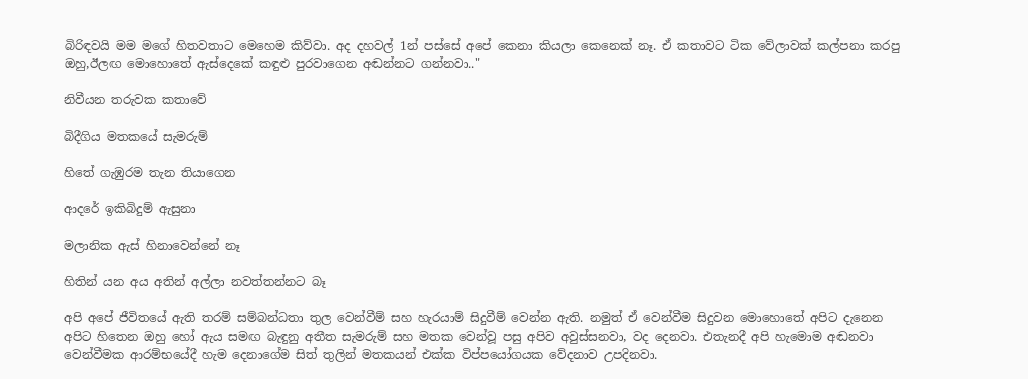බිරිඳවයි මම මගේ හිතවතාට මෙහෙම කිව්වා. අද දහවල් 1න් පස්සේ අපේ කෙනා කියලා කෙනෙක් නෑ. ඒ කතාවට ටික වේලාවක් කල්පනා කරපු ඔහු,ඊලඟ මොහොතේ ඇස්දෙකේ කඳුළු පුරවාගෙන අඬන්නට ගන්නවා.."

නිවීයන තරුවක කතාවේ

බිදීගිය මතකයේ සැමරුම්

හිතේ ගැඹුරම තැන තියාගෙන

ආදරේ ඉකිබිදුම් ඇසුනා

මලානික ඇස් හිනාවෙන්නේ නෑ

හිතින් යන අය අතින් අල්ලා නවත්තන්නට බෑ

අපි අපේ ජීවිතයේ ඇති තරම් සම්බන්ධතා තුල වෙන්වීම් සහ හැරයාම් සිදුවීම් වෙන්න ඇති. නමුත් ඒ වෙන්වීම සිදුවන මොහොතේ අපිට දැනෙන අපිට හිතෙන ඔහු හෝ ඇය සමඟ බැඳුනු අතීත සැමරුම් සහ මතක වෙන්වූ පසු අපිව අවුස්සනවා, වද දෙනවා. එතැනදී අපි හැමොම අඬනවා වෙන්වීමක ආරම්භයේදී හැම දෙනාගේම සිත් තුලින් මතකයන් එක්ක විප්පයෝගයක වේදනාව උපදිනවා.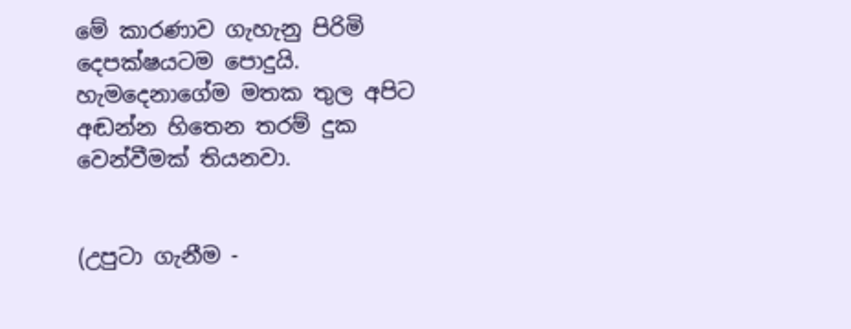මේ කාරණාව ගැහැනු පිරිමි දෙපක්ෂයටම පොදුයි. හැමදෙනාගේම මතක තුල අපිට අඬන්න හිතෙන තරම් දුක වෙන්වීමක් තියනවා.


(උපුටා ගැනීම -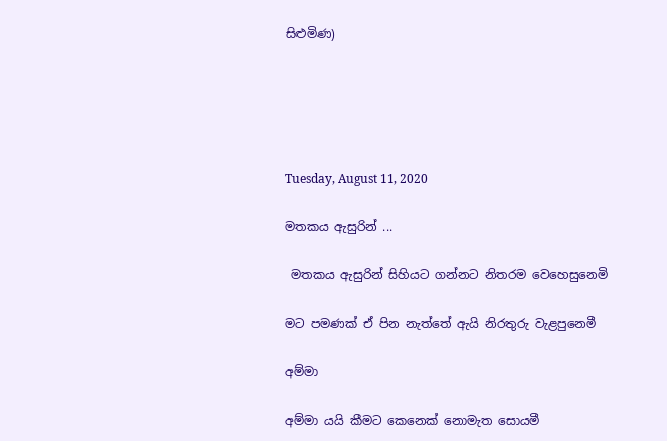සිළුමිණ)





Tuesday, August 11, 2020

මතකය ඇසුරින් ...

 මතකය ඇසුරින් සිහියට ගන්නට නිතරම වෙහෙසුනෙමි

මට පමණක් ඒ පින නැත්තේ ඇයි නිරතුරු වැළපුනෙමී

අම්මා

අම්මා යයි කීමට කෙනෙක් නොමැත සොයමී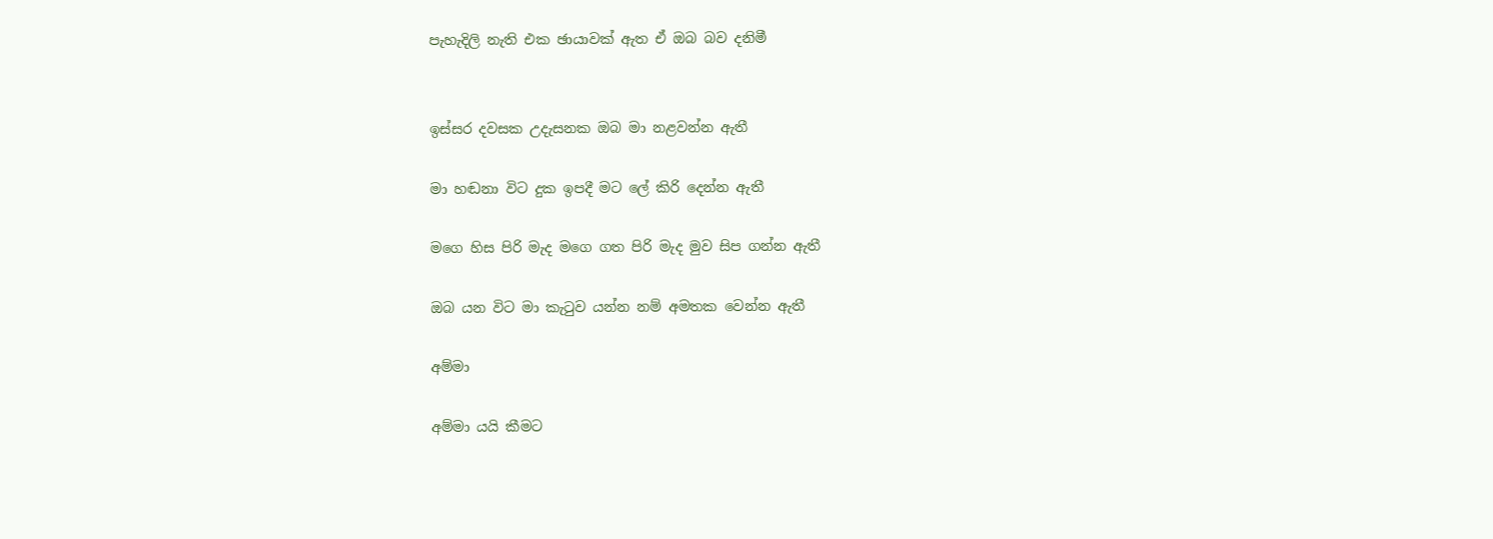පැහැදිලි නැති එක ඡායාවක් ඇත ඒ ඔබ බව දනිමී


ඉස්සර දවසක උදැසනක ඔබ මා නළවන්න ඇතී

මා හඬනා විට දුක ඉපදී මට ලේ කිරි දෙන්න ඇතී

මගෙ හිස පිරි මැද මගෙ ගත පිරි මැද මුව සිප ගන්න ඇතී

ඔබ යන විට මා කැටුව යන්න නම් අමතක වෙන්න ඇතී

අම්මා

අම්මා යයි කීමට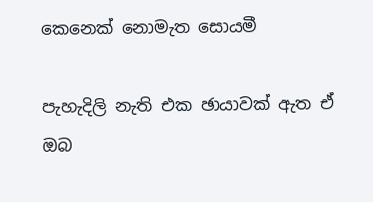කෙනෙක් නොමැත සොයමී

පැහැදිලි නැති එක ඡායාවක් ඇත ඒ ඔබ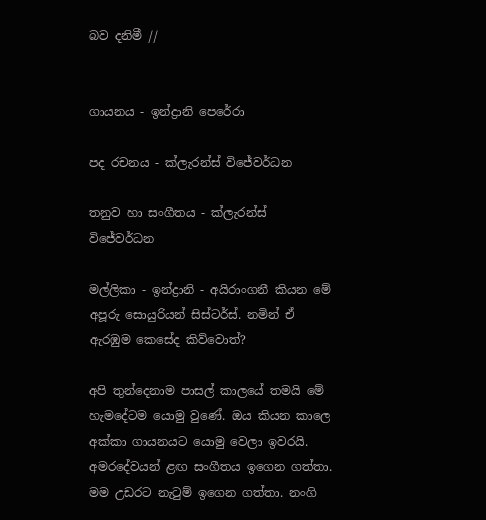බව දනිමී //


ගායනය - ඉන්ද්‍රානි පෙරේරා

පද රචනය - ක්ලැරන්ස් විජේවර්ධන

තනුව හා සංගීතය - ක්ලැරන්ස් විජේවර්ධන

මල්ලිකා - ඉන්ද්‍රානි - අයිරාංගනී කියන මේ අපූරු සොයුරියන් සිස්ටර්ස්. නමින් ඒ ඇරඹුම කෙසේද කිව්වොත්?

අපි තුන්දෙනාම පාසල් කාලයේ තමයි මේ හැමදේටම යොමු වුණේ. ඔය කියන කාලෙ අක්කා ගායනයට යොමු වෙලා ඉවරයි. අමරදේවයන් ළඟ සංගීතය ඉගෙන ගත්තා. මම උඩරට නැටුම් ඉගෙන ගත්තා. නංගි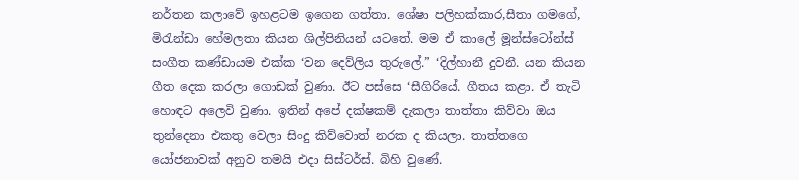නර්තන කලාවේ ඉහළටම ඉගෙන ගත්තා. ශේෂා පලිහක්කාර,සීතා ගමගේ, මිරැන්ඩා හේමලතා කියන ශිල්පිනියන් යටතේ. මම ඒ කාලේ මූන්ස්ටෝන්ස් සංගීත කණ්ඩායම එක්ක ‘වන දෙව්ලිය තුරුලේ.” ‘දිල්හානී දුවනී. යන කියන ගීත දෙක කරලා ගොඩක් වුණා. ඊට පස්සෙ ‘සීගිරියේ. ගීතය කළා. ඒ තැටි හොඳට අලෙවි වුණා. ඉතින් අපේ දක්ෂකම් දැකලා තාත්තා කිව්වා ඔය තුන්දෙනා එකතු වෙලා සිංදු කිව්වොත් නරක ද කියලා. තාත්තගෙ යෝජනාවක් අනුව තමයි එදා සිස්ටර්ස්. බිහි වුණේ.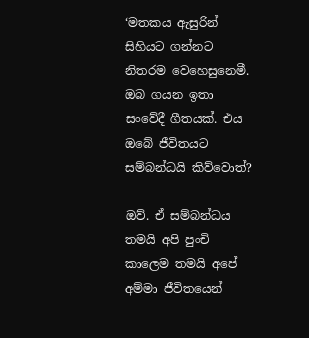‘මතකය ඇසුරින් සිහියට ගන්නට නිතරම වෙහෙසුනෙමී. ඔබ ගයන ඉතා සංවේදී ගීතයක්. එය ඔබේ ජීවිතයට සම්බන්ධයි කිව්වොත්?

ඔව්. ඒ සම්බන්ධය තමයි අපි පුංචි කාලෙම තමයි අපේ අම්මා ජීවිතයෙන්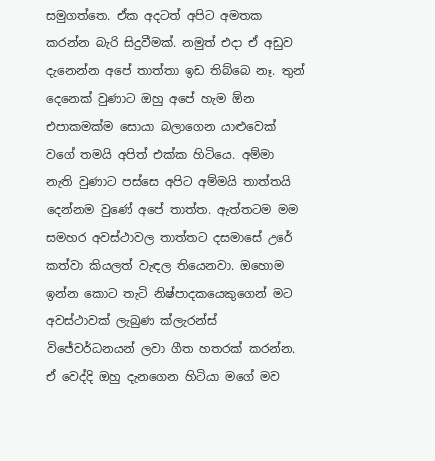සමුගත්තෙ. ඒක අදටත් අපිට අමතක කරන්න බැරි සිදුවීමක්. නමුත් එදා ඒ අඩුව දැනෙන්න අපේ තාත්තා ඉඩ තිබ්බෙ නෑ. තුන් දෙනෙක් වුණාට ඔහු අපේ හැම ඕන එපාකමක්ම සොයා බලාගෙන යාළුවෙක් වගේ තමයි අපිත් එක්ක හිටියෙ. අම්මා නැති වුණාට පස්සෙ අපිට අම්මයි තාත්තයි දෙන්නම වුණේ අපේ තාත්ත. ඇත්තටම මම සමහර අවස්ථාවල තාත්තට දසමාසේ උරේ කත්වා කියලත් වැඳල තියෙනවා. ඔහොම ඉන්න කොට තැටි නිෂ්පාදකයෙකුගෙන් මට අවස්ථාවක් ලැබුණ ක්ලැරන්ස් විජේවර්ධනයන් ලවා ගීත හතරක් කරන්න. ඒ වෙද්දි ඔහු දැනගෙන හිටියා මගේ මව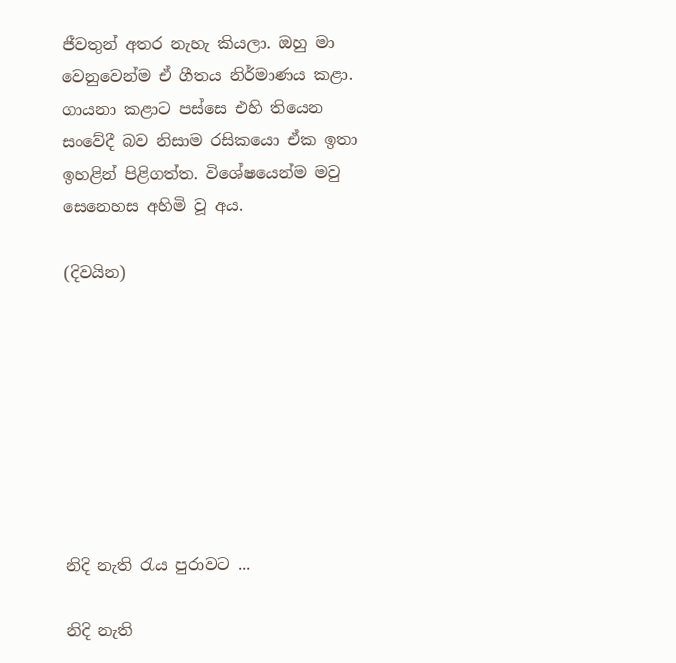ජීවතුන් අතර නැහැ කියලා. ඔහු මා වෙනුවෙන්ම ඒ ගීතය නිර්මාණය කළා. ගායනා කළාට පස්සෙ එහි තියෙන සංවේදී බව නිසාම රසිකයො ඒක ඉතා ඉහළින් පිළිගත්ත. විශේෂයෙන්ම මවු සෙනෙහස අහිමි වූ අය.

(දිවයින)








නිදි නැති රැය පුරාවට ...

නිදි නැති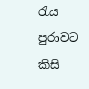රැය පුරාවට කිසි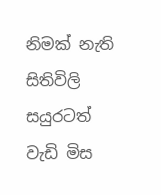නිමක් නැති සිතිවිලි සයුරටත් වැඩි මිස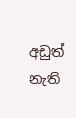අඩුත් නැති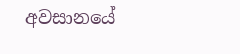අවසානයේ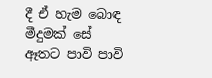දී ඒ හැම බොඳ මීදුමක් සේ ඈතට පාවි පාවි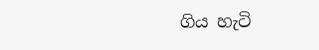ගිය හැටි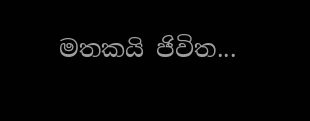මතකයි ජිවිත...